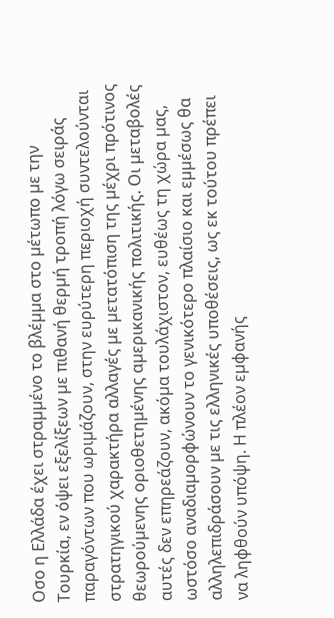Οσο η Ελλάδα έχει στραµµένο το βλέµµα στο µέτωπο µε την Τουρκία, εν όψει εξελίξεων µε πιθανή θερµή τροπή λόγω σειράς παραγόντων που ωριµάζουν, στην ευρύτερη περιοχή συντελούνται στρατηγικού χαρακτήρα αλλαγές µε µετατόπιση της µέχρι πρότινος θεωρούµενης οριοθετηµένης αµερικανικής πολιτικής. Οι µεταβολές αυτές δεν επηρεάζουν, ακόµα τουλάχιστον, ευθέως τη χώρα µας, ωστόσο αναδιαµορφώνουν το γενικότερο πλαίσιο και εµµέσως θα αλληλεπιδράσουν µε τις ελληνικές υποθέσεις, ως εκ τούτου πρέπει να ληφθούν υπόψη. Η πλέον εµφανής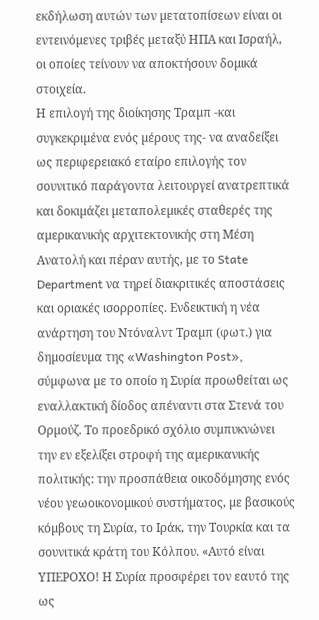εκδήλωση αυτών των µετατοπίσεων είναι οι εντεινόµενες τριβές µεταξύ ΗΠΑ και Ισραήλ, οι οποίες τείνουν να αποκτήσουν δοµικά στοιχεία.
Η επιλογή της διοίκησης Τραµπ -και συγκεκριµένα ενός µέρους της- να αναδείξει ως περιφερειακό εταίρο επιλογής τον σουνιτικό παράγοντα λειτουργεί ανατρεπτικά και δοκιµάζει µεταπολεµικές σταθερές της αµερικανικής αρχιτεκτονικής στη Μέση Ανατολή και πέραν αυτής, µε το State Department να τηρεί διακριτικές αποστάσεις και οριακές ισορροπίες. Ενδεικτική η νέα ανάρτηση του Ντόναλντ Τραµπ (φωτ.) για δηµοσίευµα της «Washington Post», σύµφωνα µε το οποίο η Συρία προωθείται ως εναλλακτική δίοδος απέναντι στα Στενά του Ορµούζ. Το προεδρικό σχόλιο συµπυκνώνει την εν εξελίξει στροφή της αµερικανικής πολιτικής: την προσπάθεια οικοδόµησης ενός νέου γεωοικονοµικού συστήµατος, µε βασικούς κόµβους τη Συρία, το Ιράκ, την Τουρκία και τα σουνιτικά κράτη του Κόλπου. «Αυτό είναι ΥΠΕΡΟΧΟ! Η Συρία προσφέρει τον εαυτό της ως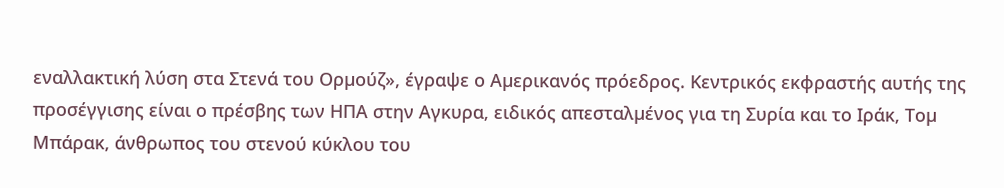εναλλακτική λύση στα Στενά του Ορµούζ», έγραψε ο Αµερικανός πρόεδρος. Κεντρικός εκφραστής αυτής της προσέγγισης είναι ο πρέσβης των ΗΠΑ στην Αγκυρα, ειδικός απεσταλµένος για τη Συρία και το Ιράκ, Τοµ Μπάρακ, άνθρωπος του στενού κύκλου του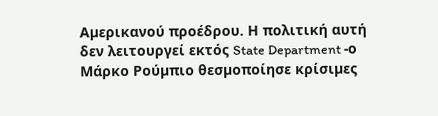Αµερικανού προέδρου. Η πολιτική αυτή δεν λειτουργεί εκτός State Department -ο Μάρκο Ρούµπιο θεσµοποίησε κρίσιµες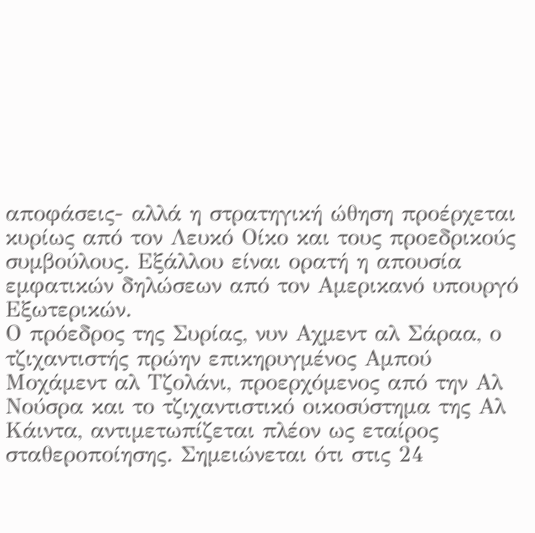αποφάσεις- αλλά η στρατηγική ώθηση προέρχεται κυρίως από τον Λευκό Οίκο και τους προεδρικούς συµβούλους. Εξάλλου είναι ορατή η απουσία εµφατικών δηλώσεων από τον Αµερικανό υπουργό Εξωτερικών.
Ο πρόεδρος της Συρίας, νυν Αχµεντ αλ Σάραα, ο τζιχαντιστής πρώην επικηρυγµένος Αµπού Μοχάµεντ αλ Τζολάνι, προερχόµενος από την Αλ Νούσρα και το τζιχαντιστικό οικοσύστηµα της Αλ Κάιντα, αντιµετωπίζεται πλέον ως εταίρος σταθεροποίησης. Σηµειώνεται ότι στις 24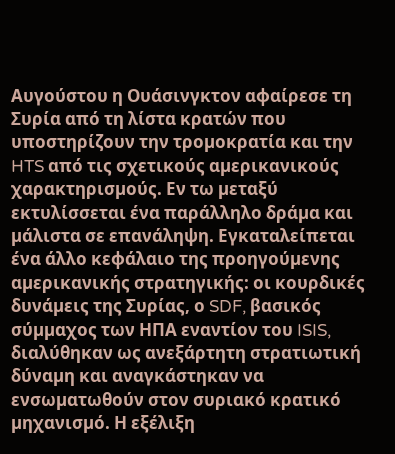Αυγούστου η Ουάσινγκτον αφαίρεσε τη Συρία από τη λίστα κρατών που υποστηρίζουν την τροµοκρατία και την HTS από τις σχετικούς αµερικανικούς χαρακτηρισµούς. Εν τω µεταξύ εκτυλίσσεται ένα παράλληλο δράµα και µάλιστα σε επανάληψη. Εγκαταλείπεται ένα άλλο κεφάλαιο της προηγούµενης αµερικανικής στρατηγικής: οι κουρδικές δυνάµεις της Συρίας, ο SDF, βασικός σύµµαχος των ΗΠΑ εναντίον του ISIS, διαλύθηκαν ως ανεξάρτητη στρατιωτική δύναµη και αναγκάστηκαν να ενσωµατωθούν στον συριακό κρατικό µηχανισµό. Η εξέλιξη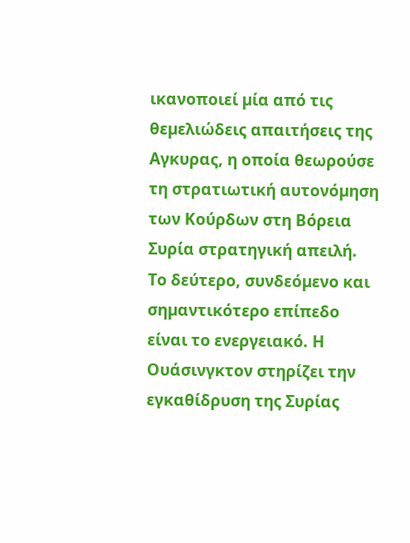ικανοποιεί µία από τις θεµελιώδεις απαιτήσεις της Αγκυρας, η οποία θεωρούσε τη στρατιωτική αυτονόµηση των Κούρδων στη Βόρεια Συρία στρατηγική απειλή.
Το δεύτερο, συνδεόµενο και σηµαντικότερο επίπεδο είναι το ενεργειακό. Η Ουάσινγκτον στηρίζει την εγκαθίδρυση της Συρίας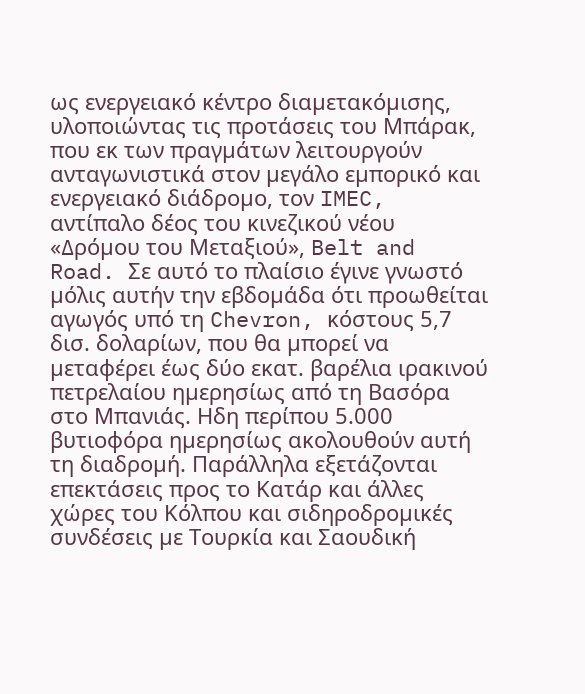ως ενεργειακό κέντρο διαµετακόµισης, υλοποιώντας τις προτάσεις του Μπάρακ, που εκ των πραγµάτων λειτουργούν ανταγωνιστικά στον µεγάλο εµπορικό και ενεργειακό διάδροµο, τον IMEC, αντίπαλο δέος του κινεζικού νέου «∆ρόµου του Μεταξιού», Belt and Road. Σε αυτό το πλαίσιο έγινε γνωστό µόλις αυτήν την εβδοµάδα ότι προωθείται αγωγός υπό τη Chevron, κόστους 5,7 δισ. δολαρίων, που θα µπορεί να µεταφέρει έως δύο εκατ. βαρέλια ιρακινού πετρελαίου ηµερησίως από τη Βασόρα στο Μπανιάς. Ηδη περίπου 5.000 βυτιοφόρα ηµερησίως ακολουθούν αυτή τη διαδροµή. Παράλληλα εξετάζονται επεκτάσεις προς το Κατάρ και άλλες χώρες του Κόλπου και σιδηροδροµικές συνδέσεις µε Τουρκία και Σαουδική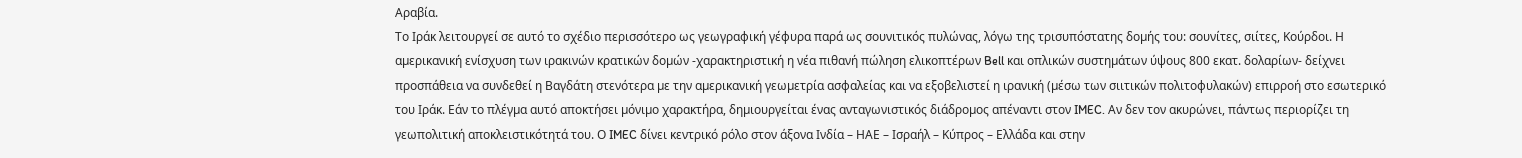Αραβία.
Το Ιράκ λειτουργεί σε αυτό το σχέδιο περισσότερο ως γεωγραφική γέφυρα παρά ως σουνιτικός πυλώνας, λόγω της τρισυπόστατης δοµής του: σουνίτες, σιίτες, Κούρδοι. Η αµερικανική ενίσχυση των ιρακινών κρατικών δοµών -χαρακτηριστική η νέα πιθανή πώληση ελικοπτέρων Bell και οπλικών συστηµάτων ύψους 800 εκατ. δολαρίων- δείχνει προσπάθεια να συνδεθεί η Βαγδάτη στενότερα µε την αµερικανική γεωµετρία ασφαλείας και να εξοβελιστεί η ιρανική (µέσω των σιιτικών πολιτοφυλακών) επιρροή στο εσωτερικό του Ιράκ. Εάν το πλέγµα αυτό αποκτήσει µόνιµο χαρακτήρα, δηµιουργείται ένας ανταγωνιστικός διάδροµος απέναντι στον IMEC. Αν δεν τον ακυρώνει, πάντως περιορίζει τη γεωπολιτική αποκλειστικότητά του. Ο IMEC δίνει κεντρικό ρόλο στον άξονα Ινδία – ΗΑΕ – Ισραήλ – Κύπρος – Ελλάδα και στην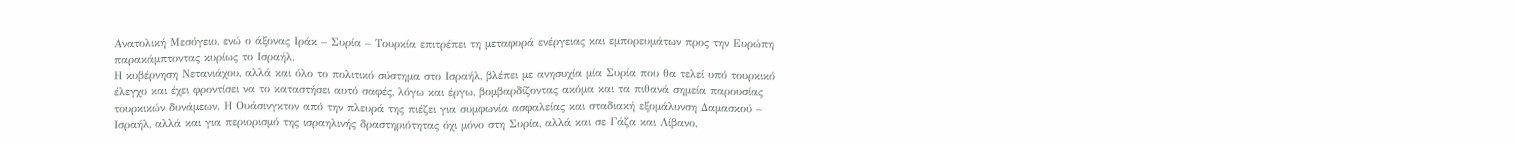Ανατολική Μεσόγειο, ενώ ο άξονας Ιράκ – Συρία – Τουρκία επιτρέπει τη µεταφορά ενέργειας και εµπορευµάτων προς την Ευρώπη παρακάµπτοντας κυρίως το Ισραήλ.
Η κυβέρνηση Νετανιάχου, αλλά και όλο το πολιτικό σύστηµα στο Ισραήλ, βλέπει µε ανησυχία µία Συρία που θα τελεί υπό τουρκικό έλεγχο και έχει φροντίσει να το καταστήσει αυτό σαφές, λόγω και έργω, βοµβαρδίζοντας ακόµα και τα πιθανά σηµεία παρουσίας τουρκικών δυνάµεων. Η Ουάσινγκτον από την πλευρά της πιέζει για συµφωνία ασφαλείας και σταδιακή εξοµάλυνση ∆αµασκού – Ισραήλ, αλλά και για περιορισµό της ισραηλινής δραστηριότητας όχι µόνο στη Συρία, αλλά και σε Γάζα και Λίβανο,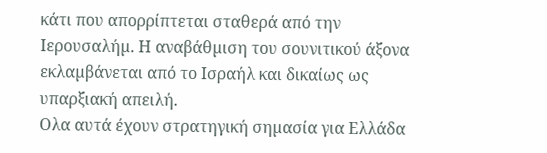κάτι που απορρίπτεται σταθερά από την Ιερουσαλήµ. Η αναβάθµιση του σουνιτικού άξονα εκλαµβάνεται από το Ισραήλ και δικαίως ως υπαρξιακή απειλή.
Ολα αυτά έχουν στρατηγική σηµασία για Ελλάδα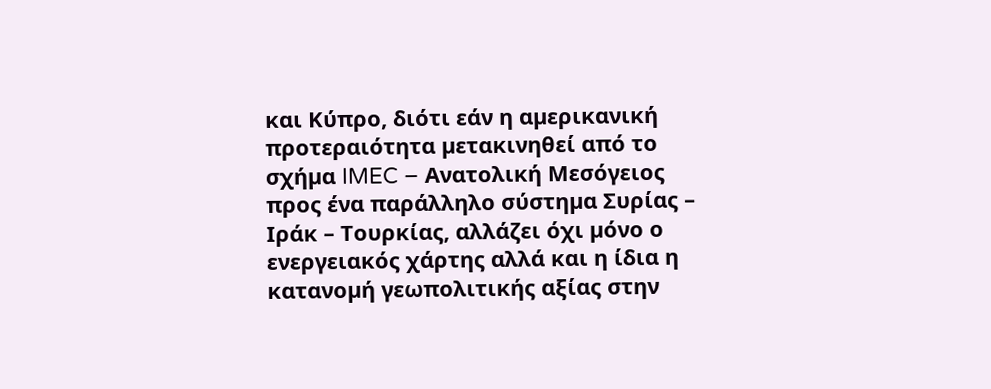και Κύπρο, διότι εάν η αµερικανική προτεραιότητα µετακινηθεί από το σχήµα IMEC – Ανατολική Μεσόγειος προς ένα παράλληλο σύστηµα Συρίας – Ιράκ – Τουρκίας, αλλάζει όχι µόνο ο ενεργειακός χάρτης αλλά και η ίδια η κατανοµή γεωπολιτικής αξίας στην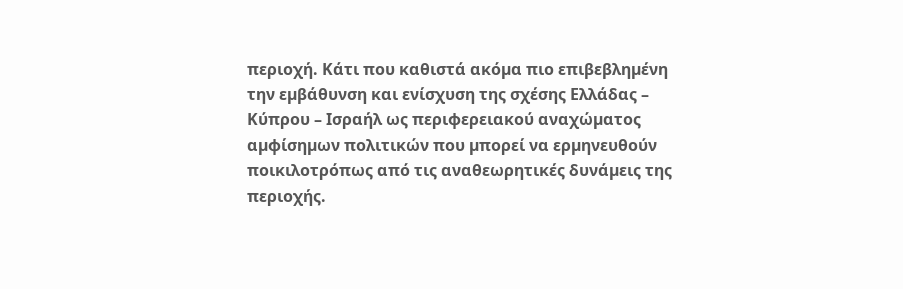περιοχή. Κάτι που καθιστά ακόµα πιο επιβεβληµένη την εµβάθυνση και ενίσχυση της σχέσης Ελλάδας – Κύπρου – Ισραήλ ως περιφερειακού αναχώµατος αµφίσηµων πολιτικών που µπορεί να ερµηνευθούν ποικιλοτρόπως από τις αναθεωρητικές δυνάµεις της περιοχής.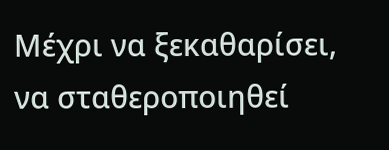Μέχρι να ξεκαθαρίσει, να σταθεροποιηθεί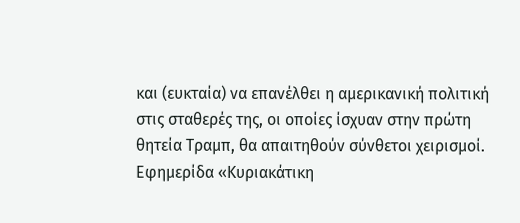και (ευκταία) να επανέλθει η αµερικανική πολιτική στις σταθερές της, οι οποίες ίσχυαν στην πρώτη θητεία Τραµπ, θα απαιτηθούν σύνθετοι χειρισµοί.
Εφημερίδα «Κυριακάτικη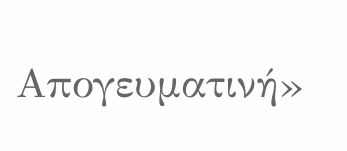Απογευματινή»